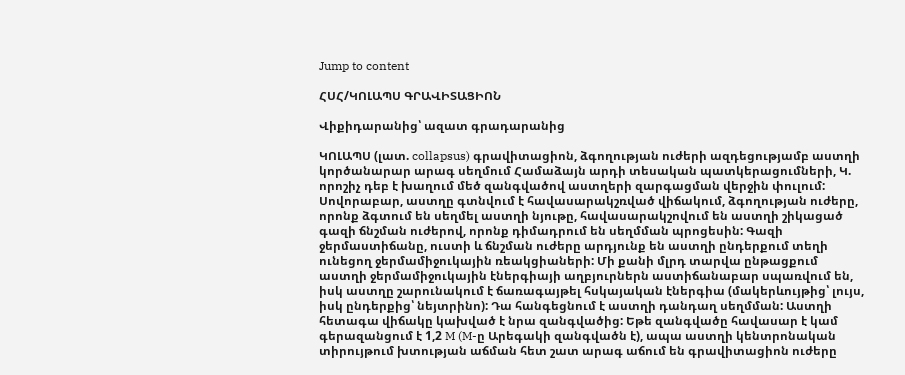Jump to content

ՀՍՀ/ԿՈԼԱՊՍ ԳՐԱՎԻՏԱՑԻՈՆ

Վիքիդարանից՝ ազատ գրադարանից

ԿՈԼԱՊՍ (լատ. collapsus) գրավիտացիոն, ձգողության ուժերի ազդեցությամբ աստղի կործանարար արագ սեղմում Համաձայն արդի տեսական պատկերացումների, Կ. որոշիչ դեբ է խաղում մեծ զանգվածով աստղերի զարգացման վերջին փուլում: Սովորաբար, աստղը գտնվում է հավասարակշռված վիճակում, ձգողության ուժերը, որոնք ձգտում են սեղմել աստղի նյութը, հավասարակշովում են աստղի շիկացած գազի ճնշման ուժերով, որոնք դիմադրում են սեղմման պրոցեսին: Գազի ջերմաստիճանը, ուստի և ճնշման ուժերը արդյունք են աստղի ընդերքում տեղի ունեցող ջերմամիջուկային ռեակցիաների: Մի քանի մլրդ տարվա ընթացքում աստղի ջերմամիջուկային էներգիայի աղբյուրներն աստիճանաբար սպառվում են, իսկ աստղը շարունակում է ճառագայթել հսկայական էներգիա (մակերևույթից՝ լույս, իսկ ընդերքից՝ նեյտրինո): Դա հանգեցնում է աստղի դանդաղ սեղմման: Աստղի հետագա վիճակը կախված է նրա զանգվածից: Եթե զանգվածը հավասար է կամ գերազանցում է 1,2 M (M-ը Արեգակի զանգվածն է), ապա աստղի կենտրոնական տիրույթում խտության աճման հետ շատ արագ աճում են գրավիտացիոն ուժերը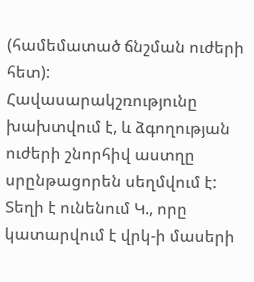(համեմատած ճնշման ուժերի հետ): Հավասարակշռությունը խախտվում է, և ձգողության ուժերի շնորհիվ աստղը սրընթացորեն սեղմվում է: Տեղի է ունենում Կ., որը կատարվում է վրկ-ի մասերի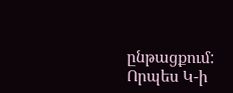ընթացքում: Որպես Կ-ի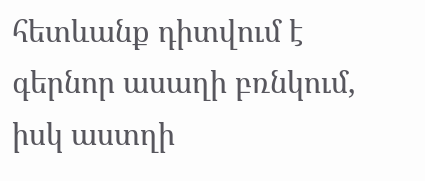հետևանք դիտվում է գերնոր ասաղի բռնկում, իսկ աստղի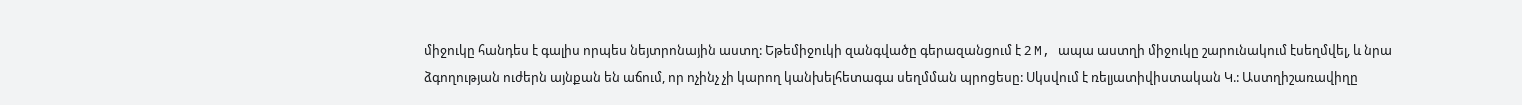միջուկը հանդես է գալիս որպես նեյտրոնային աստղ: Եթեմիջուկի զանգվածը գերազանցում է 2 M, ապա աստղի միջուկը շարունակում էսեղմվել, և նրա ձգողության ուժերն այնքան են աճում, որ ոչինչ չի կարող կանխելհետագա սեղմման պրոցեսը: Սկսվում է ռելյատիվիստական Կ.: Աստղիշառավիղը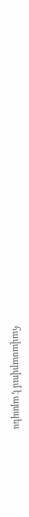հավասարվում է այսպես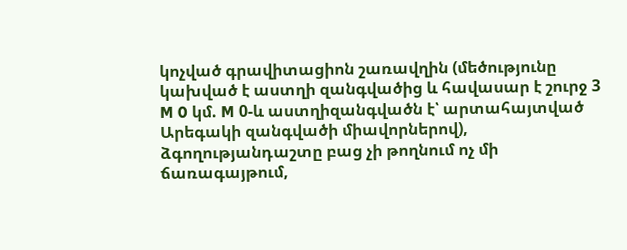կոչված գրավիտացիոն շառավղին (մեծությունը կախված է աստղի զանգվածից և հավասար է շուրջ 3 M 0 կմ. M 0-և աստղիզանգվածն է՝ արտահայտված Արեգակի զանգվածի միավորներով), ձգողությանդաշտը բաց չի թողնում ոչ մի ճառագայթում,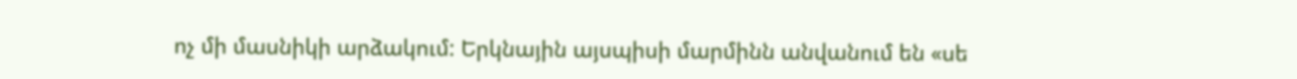ոչ մի մասնիկի արձակում: Երկնային այսպիսի մարմինն անվանում են «սե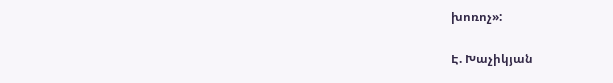խոռոչ»:

Է. Խաչիկյան